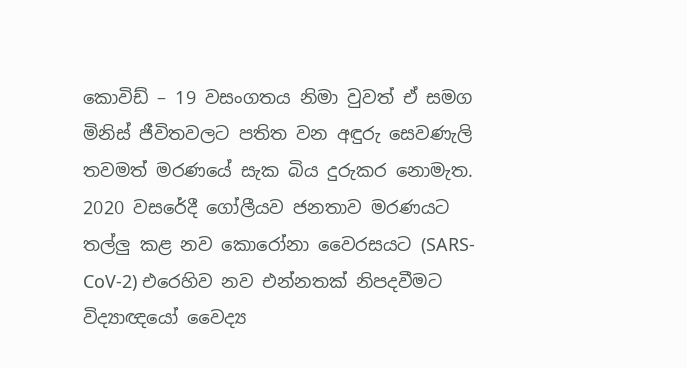කොවිඩ් – 19 වසංගතය නිමා වුවත් ඒ සමග මිනිස් ජීවිතවලට පතිත වන අඳුරු සෙවණැලි තවමත් මරණයේ සැක බිය දුරුකර නොමැත. 2020 වසරේදී ගෝලීයව ජනතාව මරණයට තල්ලු කළ නව කොරෝනා වෛරසයට (SARS-CoV-2) එරෙහිව නව එන්නතක් නිපදවීමට විද්‍යාඥයෝ වෛද්‍ය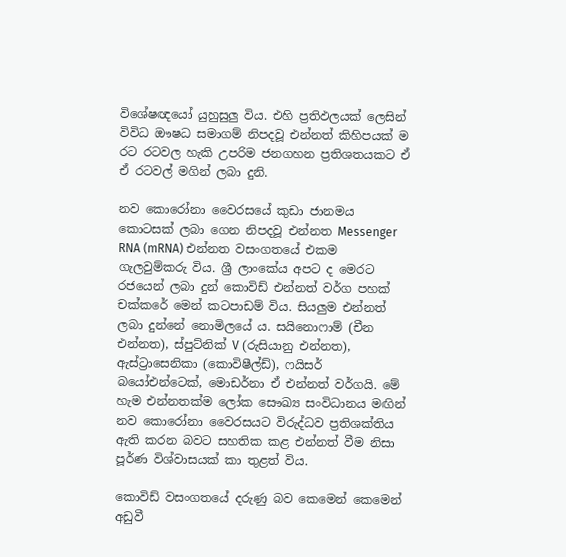විශේෂඥයෝ යුහුසුලු විය. එහි ප්‍රතිඵලයක් ලෙසින් විවිධ ඖෂධ සමාගම් නිපදවූ එන්නත් කිහිපයක් ම රට රටවල හැකි උපරිම ජනගහන ප්‍රතිශතයකට ඒ ඒ රටවල් මගින් ලබා දුනි.

නව කොරෝනා වෛරසයේ කුඩා ජානමය කොටසක් ලබා ගෙන නිපදවූ එන්නත Messenger RNA (mRNA) එන්නත වසංගතයේ එකම ගැලවුම්කරු විය. ශ්‍රී ලාංකේය අපට ද මෙරට රජයෙන් ලබා දුන් කොවිඩ් එන්නත් වර්ග පහක් චක්කරේ මෙන් කටපාඩම් විය. සියලුම එන්නත් ලබා දුන්නේ නොමිලයේ ය. සයිනොෆාම් (චීන එන්නත), ස්පුට්නික් V (රුසියානු එන්නත), ඇස්ට්‍රාසෙනිකා (කොවිෂීල්ඩ්), ෆයිසර් බයෝඑන්ටෙක්, මොඩර්නා ඒ එන්නත් වර්ගයි. මේ හැම එන්නතක්ම ලෝක සෞඛ්‍ය සංවිධානය මඟින් නව කොරෝනා වෛරසයට විරුද්ධව ප්‍රතිශක්තිය ඇති කරන බවට සහතික කළ එන්නත් වීම නිසා පූර්ණ විශ්වාසයක් කා තුළත් විය.

කොවිඩ් වසංගතයේ දරුණු බව කෙමෙන් කෙමෙන් අඩුවී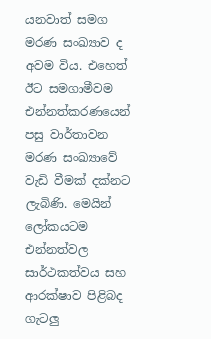යනවාත් සමග මරණ සංඛ්‍යාව ද අවම විය. එහෙත් ඊට සමගාමීවම එන්නත්කරණයෙන් පසු වාර්තාවන මරණ සංඛ්‍යාවේ වැඩි වීමක් දක්නට ලැබිණි. මෙයින් ලෝකයටම එන්නත්වල සාර්ථකත්වය සහ ආරක්ෂාව පිළිබද ගැටලු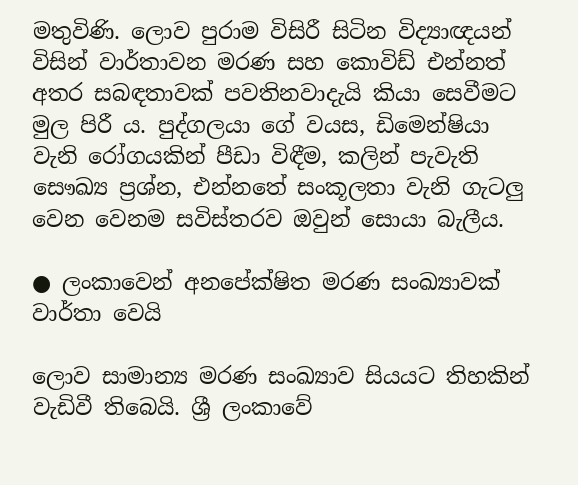මතුවිණි. ලොව පුරාම විසිරී සිටින විද්‍යාඥයන් විසින් වාර්තාවන මරණ සහ කොවිඩ් එන්නත් අතර සබඳතාවක් පවතිනවාදැයි කියා සෙවීමට මුල පිරී ය. පුද්ගලයා ගේ වයස, ඩිමෙන්ෂියා වැනි රෝගයකින් පීඩා විඳීම, කලින් පැවැති සෞඛ්‍ය ප්‍රශ්න, එන්නතේ සංකූලතා වැනි ගැටලු වෙන වෙනම සවිස්තරව ඔවුන් සොයා බැලීය.

● ලංකාවෙන් අනපේක්ෂිත මරණ සංඛ්‍යාවක් වාර්තා වෙයි

ලොව සාමාන්‍ය මරණ සංඛ්‍යාව සියයට තිහකින් වැඩිවී තිබෙයි. ශ්‍රී ලංකාවේ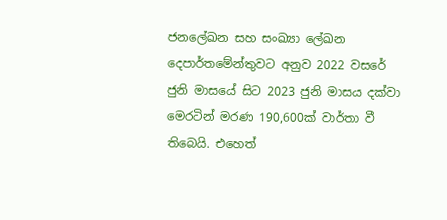ජනලේඛන සහ සංඛ්‍යා ලේඛන දෙපාර්තමේන්තුවට අනුව 2022 වසරේ ජුනි මාසයේ සිට 2023 ජුනි මාසය දක්වා මෙරටින් මරණ 190,600ක් වාර්තා වී තිබෙයි. එහෙත්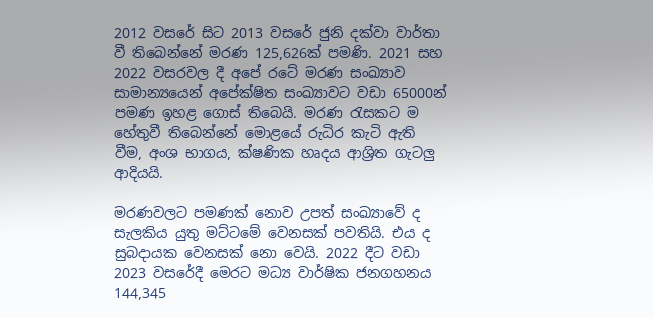2012 වසරේ සිට 2013 වසරේ ජුනි දක්වා වාර්තා වී තිබෙන්නේ මරණ 125,626ක් පමණි. 2021 සහ 2022 වසරවල දී අපේ රටේ මරණ සංඛ්‍යාව සාමාන්‍යයෙන් අපේක්ෂිත සංඛ්‍යාවට වඩා 65000න් පමණ ඉහළ ගොස් තිබෙයි. මරණ රැසකට ම හේතුවී තිබෙන්නේ මොළයේ රුධිර කැටි ඇති වීම, අංශ භාගය, ක්ෂණික හෘදය ආශ්‍රිත ගැටලු ආදියයි.

මරණවලට පමණක් නොව උපත් සංඛ්‍යාවේ ද සැලකිය යුතු මට්ටමේ වෙනසක් පවතියි. එය ද සුබදායක වෙනසක් නො වෙයි. 2022 දීට වඩා 2023 වසරේදී මෙරට මධ්‍ය වාර්ෂික ජනගහනය 144,345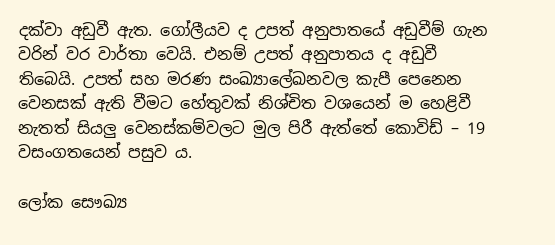දක්වා අඩුවී ඇත. ගෝලීයව ද උපත් අනුපාතයේ අඩුවීම් ගැන වරින් වර වාර්තා වෙයි. එනම් උපත් අනුපාතය ද අඩුවී තිබෙයි. උපත් සහ මරණ සංඛ්‍යාලේඛනවල කැපී පෙනෙන වෙනසක් ඇති වීමට හේතුවක් නිශ්චිත වශයෙන් ම හෙළිවී නැතත් සියලු වෙනස්කම්වලට මුල පිරී ඇත්තේ කොවිඩ් – 19 වසංගතයෙන් පසුව ය.

ලෝක සෞඛ්‍ය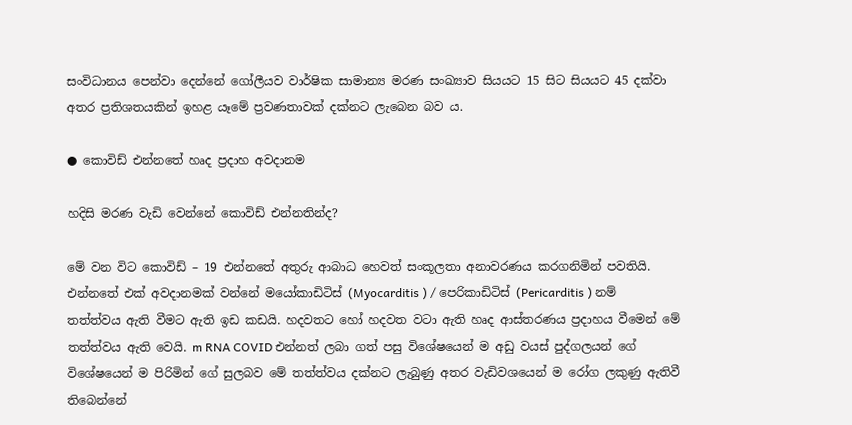සංවිධානය පෙන්වා දෙන්නේ ගෝලීයව වාර්ෂික සාමාන්‍ය මරණ සංඛ්‍යාව සියයට 15 සිට සියයට 45 දක්වා අතර ප්‍රතිශතයකින් ඉහළ යෑමේ ප්‍රවණතාවක් දක්නට ලැබෙන බව ය.

● කොවිඩ් එන්නතේ හෘද ප්‍රදාහ අවදානම

හදිසි මරණ වැඩි වෙන්නේ කොවිඩ් එන්නතින්ද?

මේ වන විට කොවිඩ් – 19 එන්නතේ අතුරු ආබාධ හෙවත් සංකූලතා අනාවරණය කරගනිමින් පවතියි. එන්නතේ එක් අවදානමක් වන්නේ මයෝකාඩිටිස් (Myocarditis ) / පෙරිකාඩිටිස් (Pericarditis ) නම් තත්ත්වය ඇති වීමට ඇති ඉඩ කඩයි. හදවතට හෝ හදවත වටා ඇති හෘද ආස්තරණය ප්‍රදාහය වීමෙන් මේ තත්ත්වය ඇති වෙයි. m RNA COVID එන්නත් ලබා ගත් පසු විශේෂයෙන් ම අඩු වයස් පුද්ගලයන් ගේ විශේෂයෙන් ම පිරිමින් ගේ සුලබව මේ තත්ත්වය දක්නට ලැබුණු අතර වැඩිවශයෙන් ම රෝග ලකුණු ඇතිවී තිබෙන්නේ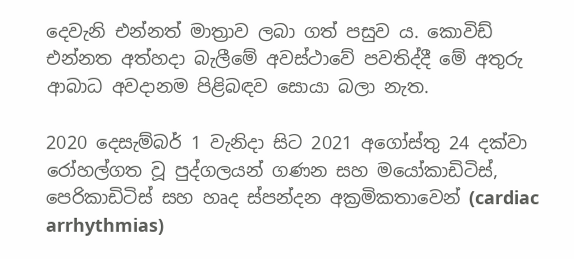දෙවැනි එන්නත් මාත්‍රාව ලබා ගත් පසුව ය. කොවිඩ් එන්නත අත්හදා බැලීමේ අවස්ථාවේ පවතිද්දී මේ අතුරු ආබාධ අවදානම පිළිබඳව සොයා බලා නැත.

2020 දෙසැම්බර් 1 වැනිදා සිට 2021 අගෝස්තු 24 දක්වා රෝහල්ගත වූ පුද්ගලයන් ගණන සහ මයෝකාඩිටිස්, පෙරිකාඩිටිස් සහ හෘද ස්පන්දන අක්‍රමිකතාවෙන් (cardiac arrhythmias)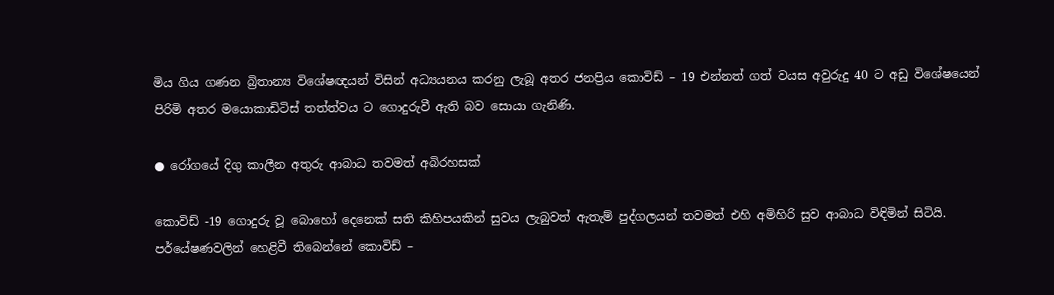මිය ගිය ගණන බ්‍රිතාන්‍ය විශේෂඥයන් විසින් අධ්‍යයනය කරනු ලැබූ අතර ජනප්‍රිය කොවිඩ් – 19 එන්නත් ගත් වයස අවුරුදු 40 ට අඩු විශේෂයෙන් පිරිමි අතර මයොකාඩිටිස් තත්ත්වය ට ගොදුරුවී ඇති බව සොයා ගැනිණි.

● රෝගයේ දිගු කාලීන අතුරු ආබාධ තවමත් අබිරහසක්

කොවිඩ් -19 ගොදුරු වූ බොහෝ දෙනෙක් සති කිහිපයකින් සුවය ලැබුවත් ඇතැම් පුද්ගලයන් තවමත් එහි අමිහිරි සුව ආබාධ විඳිමින් සිටියි. පර්යේෂණවලින් හෙළිවී තිබෙන්නේ කොවිඩ් –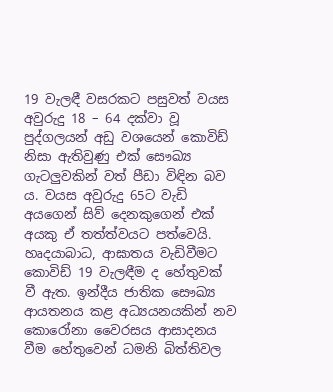19 වැලඳී වසරකට පසුවත් වයස අවුරුදු 18 – 64 දක්වා වූ පුද්ගලයන් අඩු වශයෙන් කොවිඩ් නිසා ඇතිවුණු එක් සෞඛ්‍ය ගැටලුවකින් වත් පීඩා විඳින බව ය. වයස අවුරුදු 65ට වැඩි අයගෙන් සිව් දෙනකුගෙන් එක් අයකු ඒ තත්ත්වයට පත්වෙයි. හෘදයාබාධ, ආඝාතය වැඩිවීමට කොවිඩ් 19 වැලඳීම ද හේතුවක් වී ඇත. ඉන්දීය ජාතික සෞඛ්‍ය ආයතනය කළ අධ්‍යයනයකින් නව කොරෝනා වෛරසය ආසාදනය වීම හේතුවෙන් ධමනි බිත්තිවල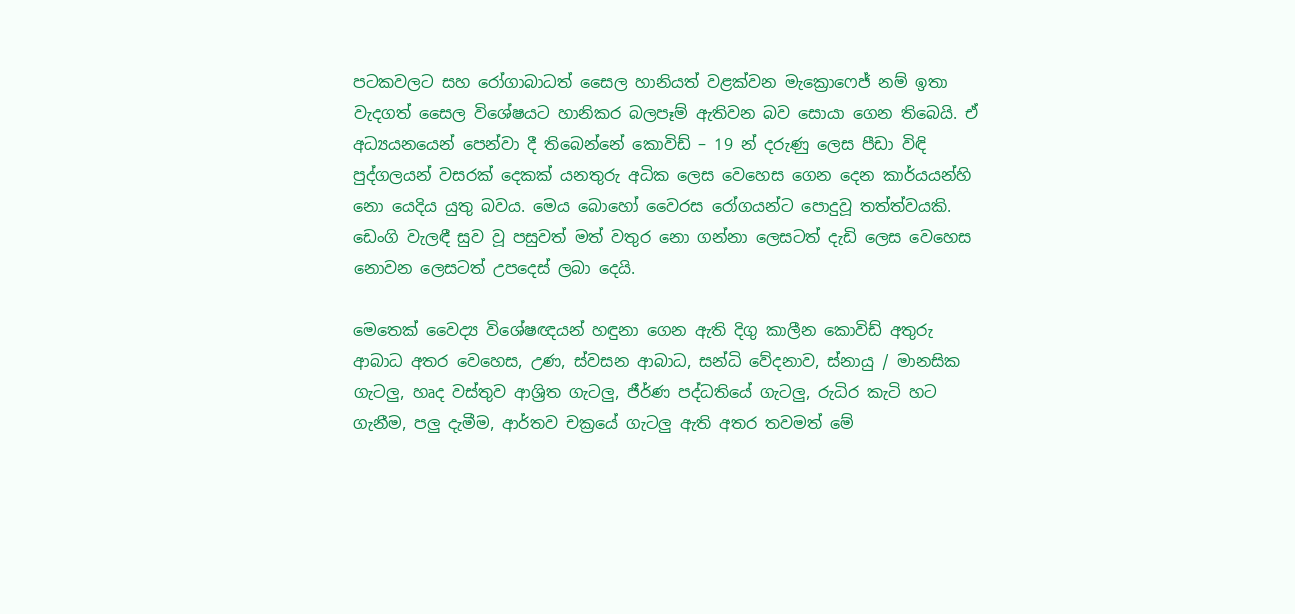පටකවලට සහ රෝගාබාධත් සෛල හානියත් වළක්වන මැක්‍රොෆෙජ් නම් ඉතා වැදගත් සෛල විශේෂයට හානිකර බලපෑම් ඇතිවන බව සොයා ගෙන තිබෙයි. ඒ අධ්‍යයනයෙන් පෙන්වා දී තිබෙන්නේ කොවිඩ් – 19 න් දරුණු ලෙස පීඩා විඳි පුද්ගලයන් වසරක් දෙකක් යනතුරු අධික ලෙස වෙහෙස ගෙන දෙන කාර්යයන්හි නො යෙදිය යුතු බවය. මෙය බොහෝ වෛරස රෝගයන්ට පොදුවූ තත්ත්වයකි. ඩෙංගි වැලඳී සුව වූ පසුවත් මත් වතුර නො ගන්නා ලෙසටත් දැඩි ලෙස වෙහෙස නොවන ලෙසටත් උපදෙස් ලබා දෙයි.

මෙතෙක් වෛද්‍ය විශේෂඥයන් හඳුනා ගෙන ඇති දිගු කාලීන කොවිඩ් අතුරු ආබාධ අතර වෙහෙස, උණ, ස්වසන ආබාධ, සන්ධි වේදනාව, ස්නායු / මානසික ගැටලු, හෘද වස්තුව ආශ්‍රිත ගැටලු, ජීර්ණ පද්ධතියේ ගැටලු, රුධිර කැටි හට ගැනීම, පලු දැමීම, ආර්තව චක්‍රයේ ගැටලු ඇති අතර තවමත් මේ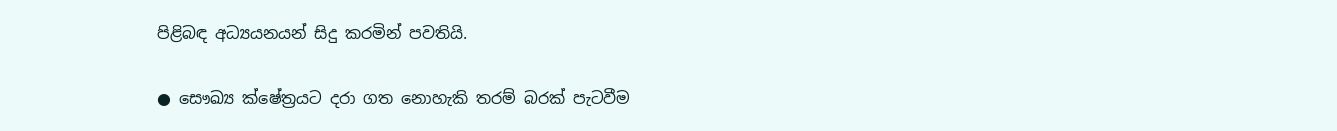පිළිබඳ අධ්‍යයනයන් සිදු කරමින් පවතියි.

● සෞඛ්‍ය ක්ෂේත්‍රයට දරා ගත නොහැකි තරම් බරක් පැටවීම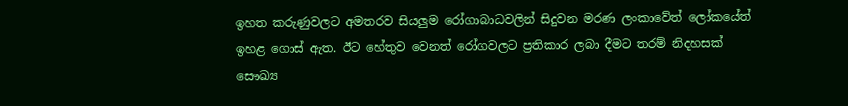ඉහත කරුණුවලට අමතරව සියලුම රෝගාබාධවලින් සිදුවන මරණ ලංකාවේත් ලෝකයේත් ඉහළ ගොස් ඇත. ඊට හේතුව වෙනත් රෝගවලට ප්‍රතිකාර ලබා දීමට තරම් නිදහසක් සෞඛ්‍ය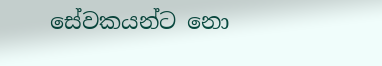සේවකයන්ට නො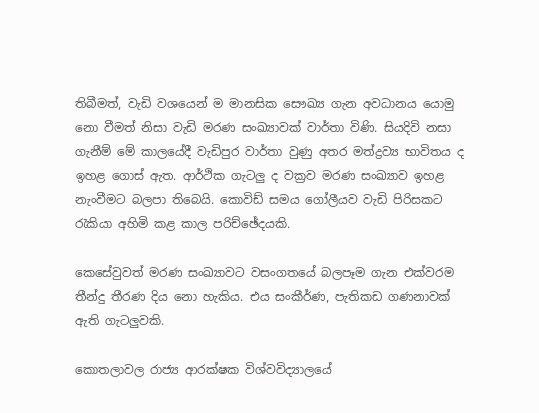තිබීමත්, වැඩි වශයෙන් ම මානසික සෞඛ්‍ය ගැන අවධානය යොමු නො වීමත් නිසා වැඩි මරණ සංඛ්‍යාවක් වාර්තා විණි. සියදිවි නසා ගැනීම් මේ කාලයේදී වැඩිපුර වාර්තා වුණු අතර මත්ද්‍රව්‍ය භාවිතය ද ඉහළ ගොස් ඇත. ආර්ථික ගැටලු ද වක්‍රව මරණ සංඛ්‍යාව ඉහළ නැංවීමට බලපා තිබෙයි. කොවිඩ් සමය ගෝලීයව වැඩි පිරිසකට රැකියා අහිමි කළ කාල පරිච්ඡේදයකි.

කෙසේවුවත් මරණ සංඛ්‍යාවට වසංගතයේ බලපෑම ගැන එක්වරම තීන්දු තීරණ දිය නො හැකිය. එය සංකීර්ණ, පැතිකඩ ගණනාවක් ඇති ගැටලුවකි.

කොතලාවල රාජ්‍ය ආරක්ෂක විශ්වවිද්‍යාලයේ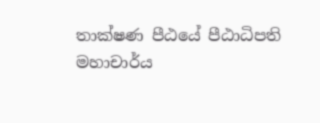තාක්ෂණ පීඨයේ පීඨාධිපති
මහාචාර්ය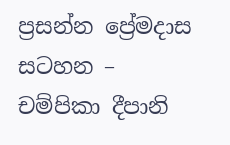ප්‍රසන්න ප්‍රේමදාස
සටහන –
චම්පිකා දීපානි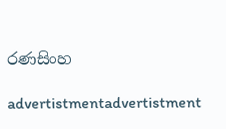රණසිංහ

advertistmentadvertistment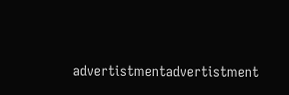advertistmentadvertistment